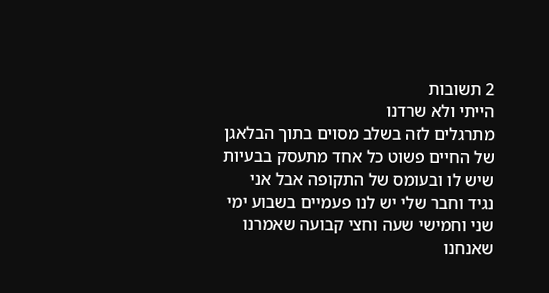2 תשובות
הייתי ולא שרדנו
מתרגלים לזה בשלב מסוים בתוך הבלאגן של החיים פשוט כל אחד מתעסק בבעיות שיש לו ובעומס של התקופה אבל אני נגיד וחבר שלי יש לנו פעמיים בשבוע ימי שני וחמישי שעה וחצי קבועה שאמרנו שאנחנו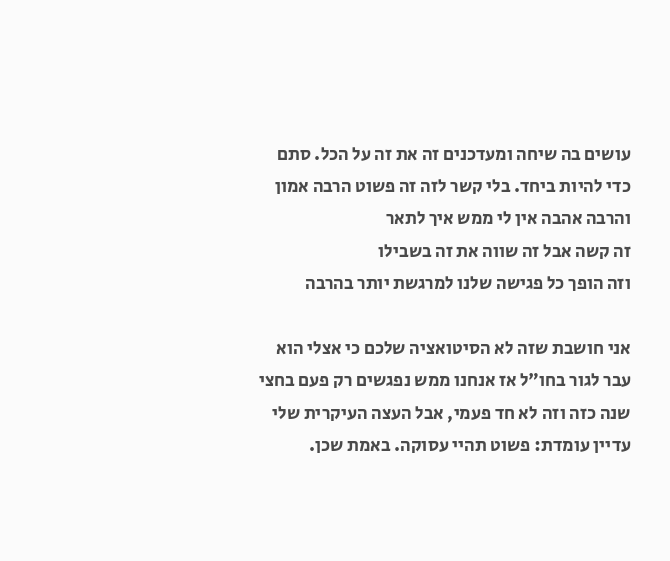עושים בה שיחה ומעדכנים זה את זה על הכל. סתם כדי להיות ביחד. בלי קשר לזה זה פשוט הרבה אמון והרבה אהבה אין לי ממש איך לתאר
זה קשה אבל זה שווה את זה בשבילו
וזה הופך כל פגישה שלנו למרגשת יותר בהרבה

אני חושבת שזה לא הסיטואציה שלכם כי אצלי הוא עבר לגור בחו"ל אז אנחנו ממש נפגשים רק פעם בחצי שנה כזה וזה לא חד פעמי, אבל העצה העיקרית שלי עדיין עומדת: פשוט תהיי עסוקה. באמת שכן.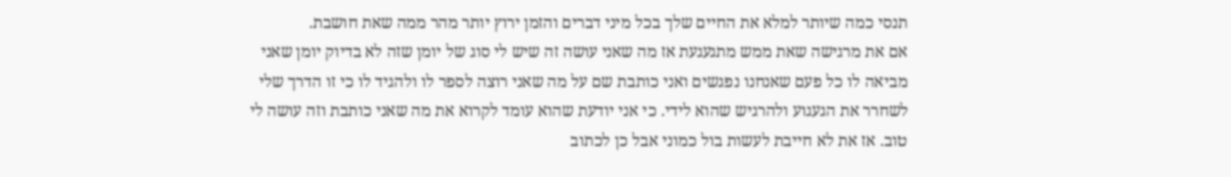תנסי כמה שיותר למלא את החיים שלך בכל מיני דברים והזמן ירוץ יותר מהר ממה שאת חושבת.
אם את מרגישה שאת ממש מתגעגעת אז מה שאני עושה זה שיש לי סוג של יומן שזה לא בדיוק יומן שאני מביאה לו כל פעם שאנחנו נפגשים ואני כותבת שם על מה שאני רוצה לספר לו ולהגיד לו כי זו הדרך שלי לשחרר את הגעגוע ולהרגיש שהוא לידי. כי אני יודעת שהוא עומד לקרוא את מה שאני כותבת וזה עושה לי טוב. אז את לא חייבת לעשות בול כמוני אבל כן לכתוב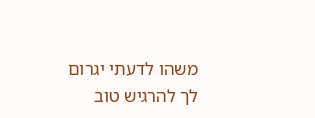משהו לדעתי יגרום לך להרגיש טוב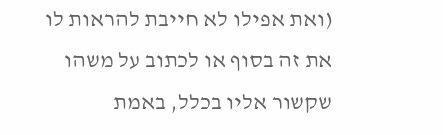(ואת אפילו לא חייבת להראות לו את זה בסוף או לכתוב על משהו שקשור אליו בכלל, באמת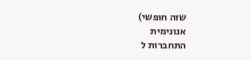שזה חופשי)
אנונימית
התחברות ל